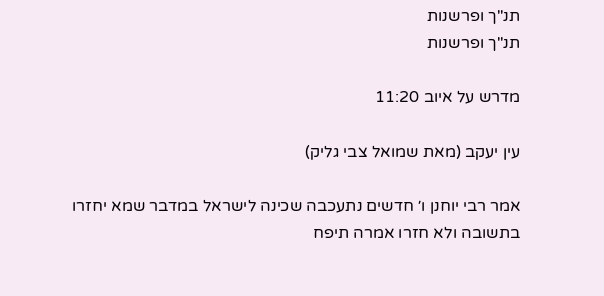תנ"ך ופרשנות
תנ"ך ופרשנות

מדרש על איוב 11:20

עין יעקב (מאת שמואל צבי גליק)

אמר רבי יוחנן ו׳ חדשים נתעכבה שכינה לישראל במדבר שמא יחזרו בתשובה ולא חזרו אמרה תיפח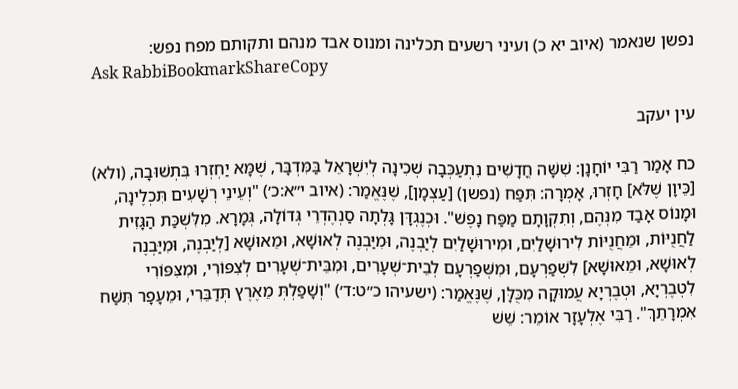נפשן שנאמר (איוב יא כ) ועיני רשעים תכלינה ומנוס אבד מנהם ותקותם מפח נפש:
Ask RabbiBookmarkShareCopy

עין יעקב

כח אָמַר רַבִּי יוֹחָנָן: שִׁשָּׁה חֳדָשִׁים נִתְעַכְּבָה שְׁכִינָה לְיִשְׁרָאֵל בַּמִּדְבָּר, שֶׁמָּא יַחְזְרוּ בִּתְשׁוּבָה, (ולא) [כֵּיוָן שֶׁלֹּא] חָזְרוּ, אָמְרָה: תִּפַּח (נפשן) [עַצְמָן], שֶׁנֶּאֱמַר: (איוב י״א:כ׳) "וְעֵינֵי רְשָׁעִים תִּכְלֶינָה, וּמָנוֹס אָבַד מִנְּהֶם, וְתִקְוָתָם מַפַּח נָפֶשׁ". וּכְנֶגְדָּן גָּלְתָה סַנְהֶדְרֵי גְּדוֹלָה, גְּמָרָא. מִלִּשְׁכַּת הַגָּזִית לַחֲנֻיּוֹת, וּמֵחֲנֻיּוֹת לִירוּשָׁלַיִם, וּמִירוּשָׁלַיִם לְיַבְנֶה, וּמִיַּבְנֶה לְאוּשָׁא, וּמֵאוּשָׁא [לְיַבְנֶה, וּמִיַּבְנֶה לְאוּשָׁא, וּמֵאוּשָׁא] לִשְׁפַרְעָם, וּמִשְּׁפַרְעָם לְבֵית־שְׁעָרִים, וּמִבֵּית־שְׁעָרִים לְצִפּוֹרִי, וּמִצִּפּוֹרִי לִטְבֶרְיָא, וּטְבֶרְיָא עֲמוּקָה מִכֻּלָּן, שֶׁנֶּאֱמַר: (ישעיהו כ״ט:ד׳) "וְשָׁפַלְתְּ מֵאֶרֶץ תְּדַבֵּרִי, וּמֵעָפָר תִּשַּׁח אִמְרָתֵךְ". רַבִּי אֶלְעָזָר אוֹמֵר: שֵׁשׁ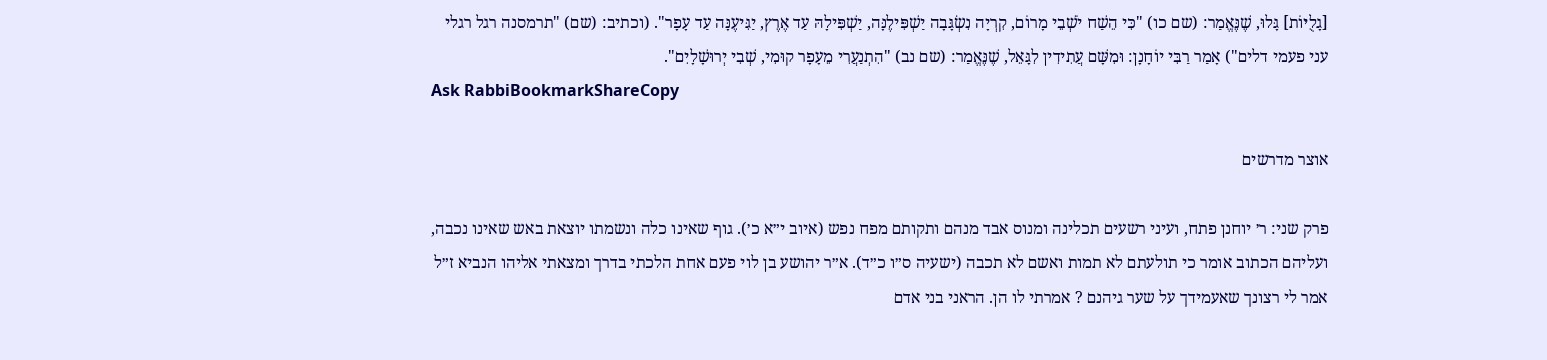[גָלֻיּוֹת] גָּלוּ, שֶׁנֶּאֱמַר: (שם כו) "כִּי הֵשַׁח יֹשְׁבֵי מָרוֹם, קִרְיָה נִשְׂגָּבָה יַשְׁפִּילֶנָּה, יַשְׁפִּילָהּ עַד אֶרֶץ, יַגִּיעֶנָּה עַד עָפָר". (וכתיב: (שם) "תרמסנה רגל רגלי עני פעמי דלים") אָמַר רַבִּי יוֹחָנָן: וּמִשָּׁם עֲתִידִין לִגָּאֵל, שֶׁנֶּאֱמַר: (שם נב) "הִתְנַעֲרִי מֵעָפָר קוּמִי, שְׁבִי יְרוּשָׁלָיִם".
Ask RabbiBookmarkShareCopy

אוצר מדרשים

פרק שני: ר׳ יוחנן פתח, ועיני רשעים תכלינה ומנוס אבד מנהם ותקותם מפח נפש (איוב י״א כ׳). גוף שאינו כלה ונשמתו יוצאת באש שאינו נכבה, ועליהם הכתוב אומר כי תולעתם לא תמות ואשם לא תכבה (ישעיה ס״ו כ״ד). א״ר יהושע בן לוי פעם אחת הלכתי בדרך ומצאתי אליהו הנביא ז״ל אמר לי רצונך שאעמידך על שער גיהנם ? אמרתי לו הן. הראני בני אדם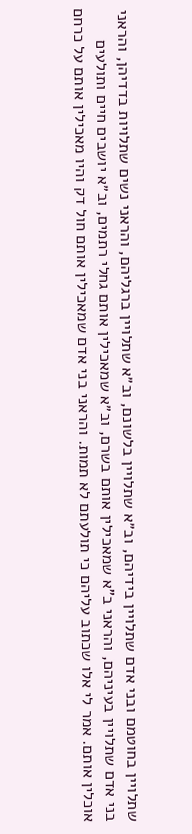שתלויין בחוטמם ובני אדם שתלויין בידיהם, וב״א שתלויין בלשונם, וב״א שתלויין ברגליהם, והראני נשים שתלויות בדדיהן, והראני בני אדם שתלויין בעיניהם, והראני ב"א שמאכילין אותם בשרם, וב״א שמאכילין אותם גחלי רתמים, וב״א יושבים חיים ותולעים אוכלין אותם. אמר לי אלו שכתוב עליהם כי תולעתם לא תמות. והראני בני אדם שמאכילין אותם חול דק והיו מאכילין אותם על כרחם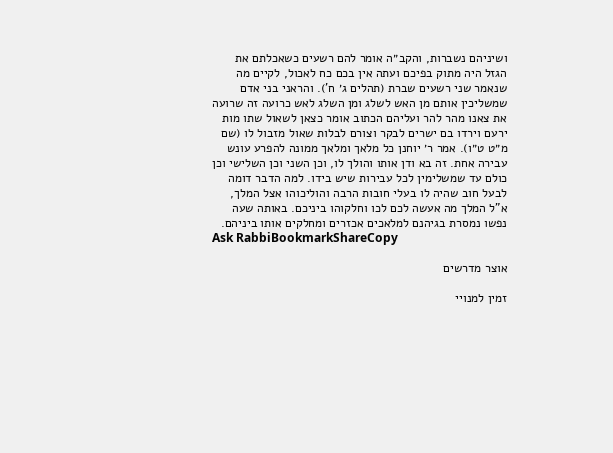ושיניהם נשברות, והקב״ה אומר להם רשעים כשאכלתם את הגזל היה מתוק בפיכם ועתה אין בכם כח לאכול, לקיים מה שנאמר שני רשעים שברת (תהלים ג׳ ח'). והראני בני אדם שמשליכין אותם מן האש לשלג ומן השלג לאש כרועה זה שרועה את צאנו מהר להר ועליהם הכתוב אומר כצאן לשאול שתו מות ירעם וירדו בם ישרים לבקר וצורם לבלות שאול מזבול לו (שם מ״ט ט״ו). אמר ר׳ יוחנן כל מלאך ומלאך ממונה להפרע עונש עבירה אחת. זה בא ודן אותו והולך לו, וכן השני וכן השלישי וכן כולם עד שמשלימין לכל עבירות שיש בידו. למה הדבר דומה לבעל חוב שהיה לו בעלי חובות הרבה והוליכוהו אצל המלך, א"ל המלך מה אעשה לכם לכו וחלקוהו ביניכם. באותה שעה נפשו נמסרת בגיהנם למלאכים אכזרים ומחלקים אותו ביניהם.
Ask RabbiBookmarkShareCopy

אוצר מדרשים

זמין למנויי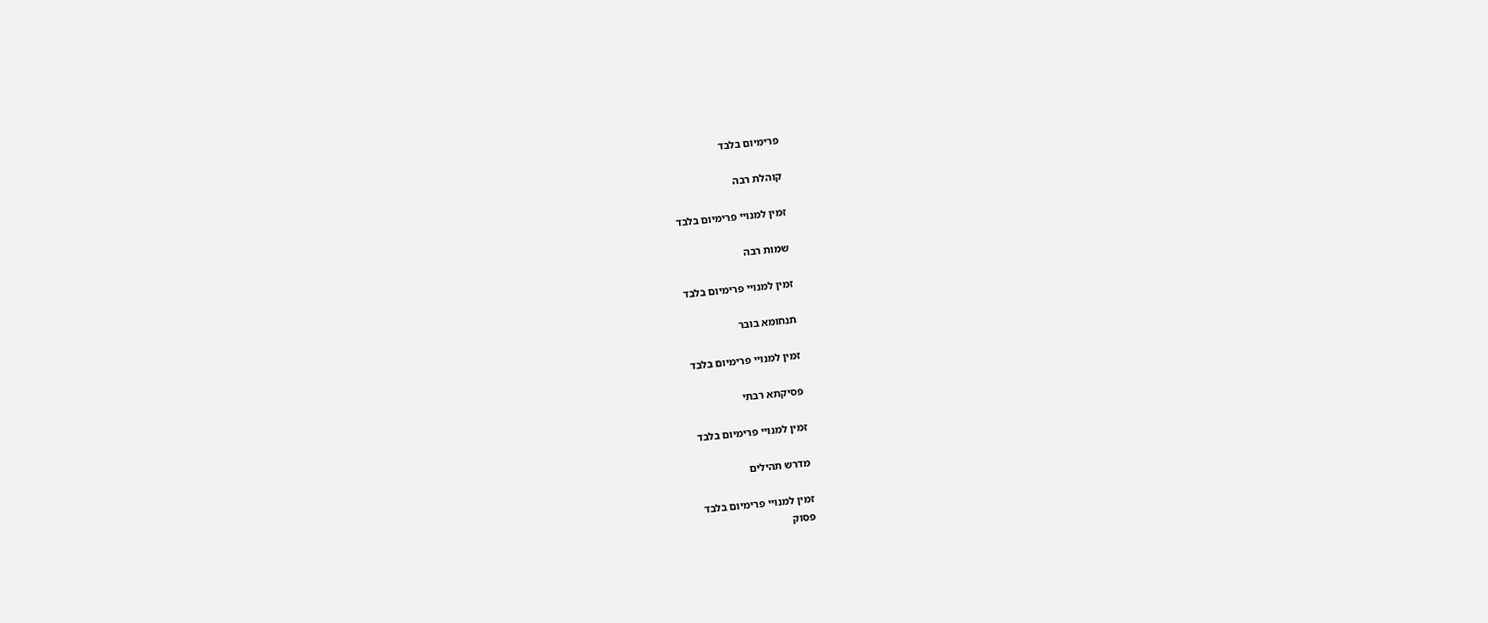פרימיום בלבד

קוהלת רבה

זמין למנויי פרימיום בלבד

שמות רבה

זמין למנויי פרימיום בלבד

תנחומא בובר

זמין למנויי פרימיום בלבד

פסיקתא רבתי

זמין למנויי פרימיום בלבד

מדרש תהילים

זמין למנויי פרימיום בלבד
פסוק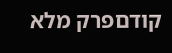קודםפרק מלא